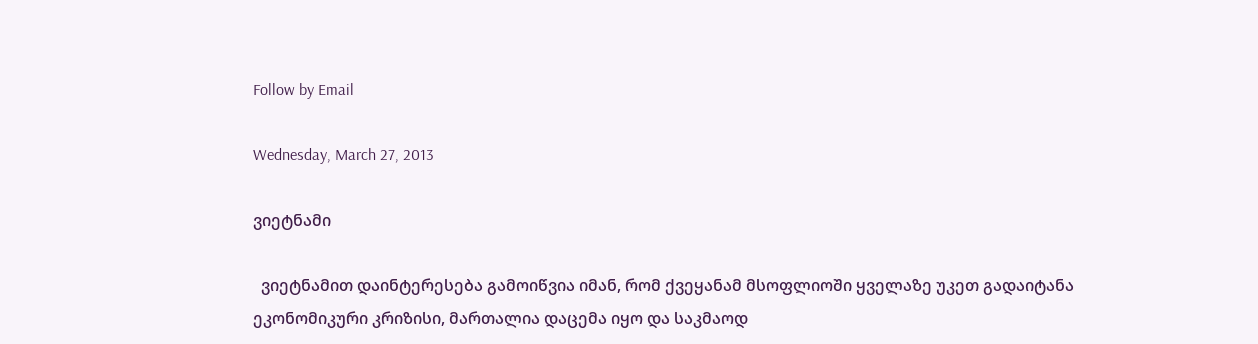Follow by Email

Wednesday, March 27, 2013

ვიეტნამი

  ვიეტნამით დაინტერესება გამოიწვია იმან, რომ ქვეყანამ მსოფლიოში ყველაზე უკეთ გადაიტანა ეკონომიკური კრიზისი, მართალია დაცემა იყო და საკმაოდ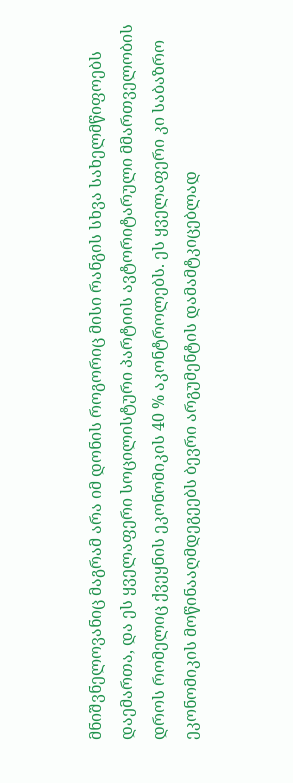მნიშვნელოვანიც მაგრამ არა იმ დონის როგორიც მისი რანგის სხვა სახელმწიფოებს დაემართა, და ეს ყველაფერი სოცილისტური პარტიის ავტორიტარული მმართველობის დროს რომელიც ქვეყნის ეკონომიკის 40 % აკონტროლებს. ეს ყველაფერი კი საბაზრო ეკონომიკის მოწინააღმდეგეებს ბევრი არგუმენტის დამამტკიცებლად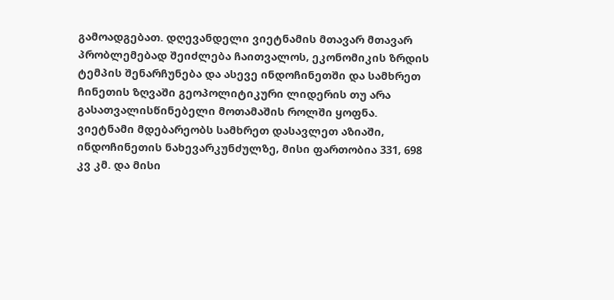გამოადგებათ. დღევანდელი ვიეტნამის მთავარ მთავარ პრობლემებად შეიძლება ჩაითვალოს, ეკონომიკის ზრდის ტემპის შენარჩუნება და ასევე ინდოჩინეთში და სამხრეთ ჩინეთის ზღვაში გეოპოლიტიკური ლიდერის თუ არა გასათვალისწინებელი მოთამაშის როლში ყოფნა. ვიეტნამი მდებარეობს სამხრეთ დასავლეთ აზიაში, ინდოჩინეთის ნახევარკუნძულზე, მისი ფართობია 331, 698 კვ კმ. და მისი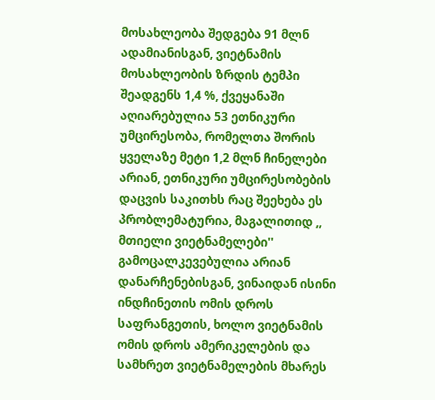მოსახლეობა შედგება 91 მლნ ადამიანისგან, ვიეტნამის მოსახლეობის ზრდის ტემპი შეადგენს 1,4 %, ქვეყანაში აღიარებულია 53 ეთნიკური უმცირესობა, რომელთა შორის ყველაზე მეტი 1,2 მლნ ჩინელები არიან, ეთნიკური უმცირესობების დაცვის საკითხს რაც შეეხება ეს პრობლემატურია, მაგალითიდ ,, მთიელი ვიეტნამელები'' გამოცალკევებულია არიან დანარჩენებისგან, ვინაიდან ისინი ინდჩინეთის ომის დროს საფრანგეთის, ხოლო ვიეტნამის ომის დროს ამერიკელების და სამხრეთ ვიეტნამელების მხარეს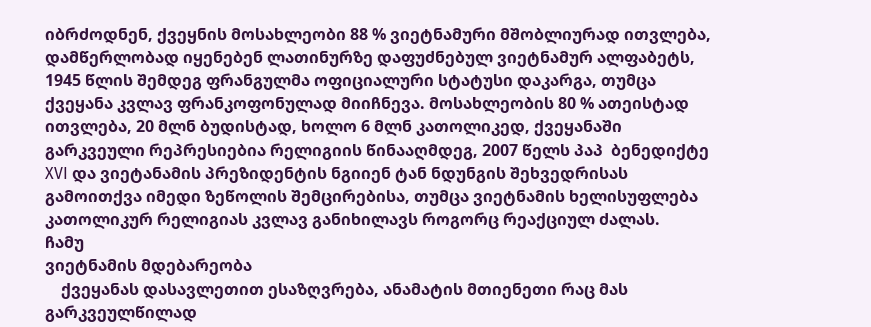იბრძოდნენ, ქვეყნის მოსახლეობი 88 % ვიეტნამური მშობლიურად ითვლება, დამწერლობად იყენებენ ლათინურზე დაფუძნებულ ვიეტნამურ ალფაბეტს, 1945 წლის შემდეგ ფრანგულმა ოფიციალური სტატუსი დაკარგა, თუმცა  ქვეყანა კვლავ ფრანკოფონულად მიიჩნევა. მოსახლეობის 80 % ათეისტად ითვლება, 20 მლნ ბუდისტად, ხოლო 6 მლნ კათოლიკედ, ქვეყანაში გარკვეული რეპრესიებია რელიგიის წინააღმდეგ, 2007 წელს პაპ  ბენედიქტე XVI და ვიეტანამის პრეზიდენტის ნგიიენ ტან ნდუნგის შეხვედრისას გამოითქვა იმედი ზეწოლის შემცირებისა, თუმცა ვიეტნამის ხელისუფლება კათოლიკურ რელიგიას კვლავ განიხილავს როგორც რეაქციულ ძალას.
ჩამუ
ვიეტნამის მდებარეობა
    ქვეყანას დასავლეთით ესაზღვრება, ანამატის მთიენეთი რაც მას გარკვეულწილად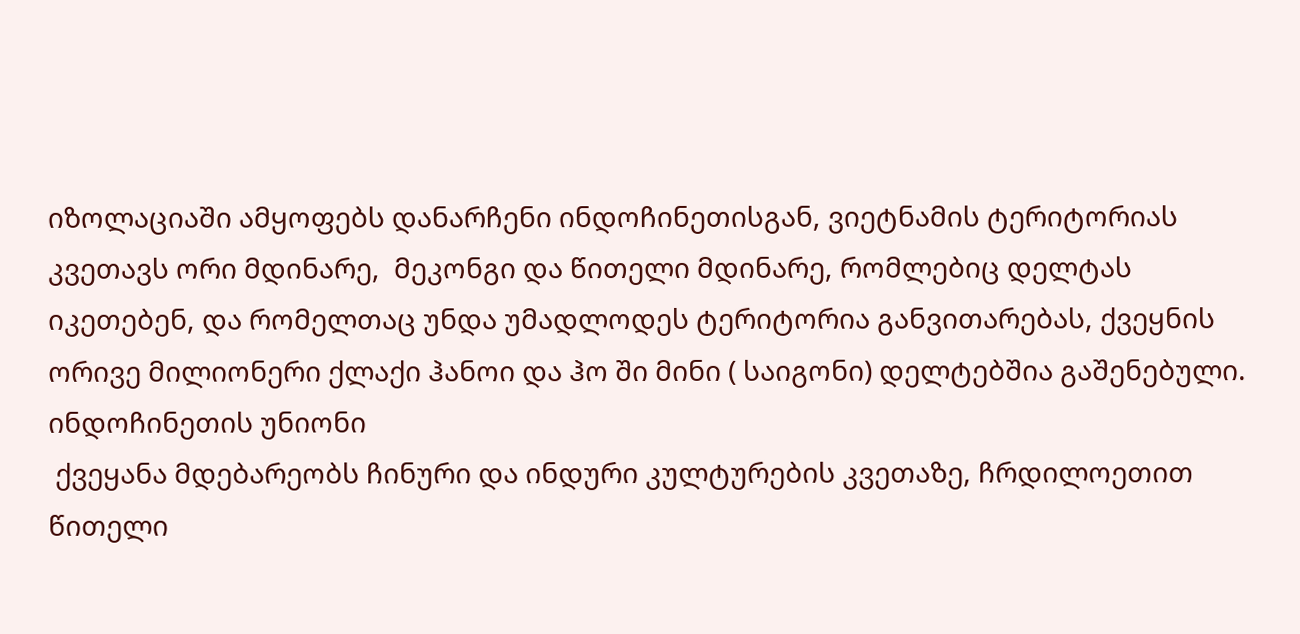იზოლაციაში ამყოფებს დანარჩენი ინდოჩინეთისგან, ვიეტნამის ტერიტორიას კვეთავს ორი მდინარე,  მეკონგი და წითელი მდინარე, რომლებიც დელტას იკეთებენ, და რომელთაც უნდა უმადლოდეს ტერიტორია განვითარებას, ქვეყნის ორივე მილიონერი ქლაქი ჰანოი და ჰო ში მინი ( საიგონი) დელტებშია გაშენებული.
ინდოჩინეთის უნიონი
 ქვეყანა მდებარეობს ჩინური და ინდური კულტურების კვეთაზე, ჩრდილოეთით წითელი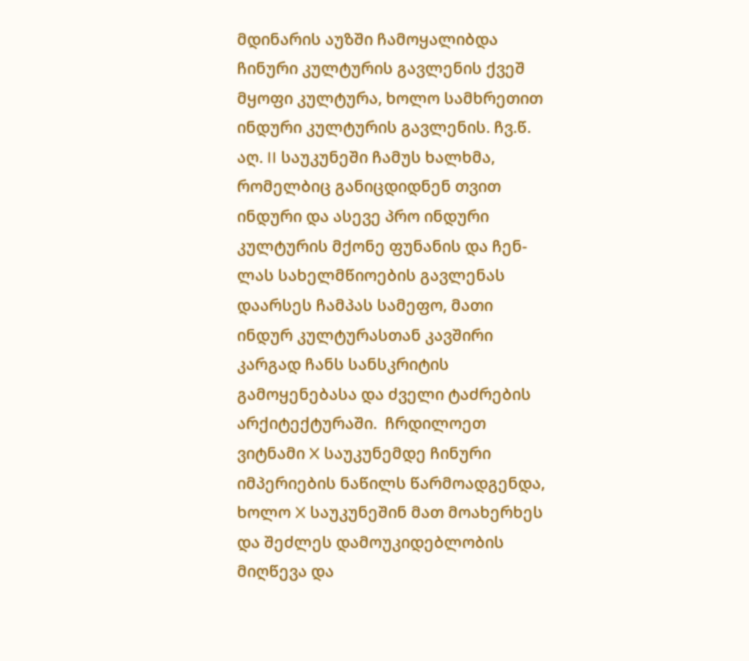მდინარის აუზში ჩამოყალიბდა ჩინური კულტურის გავლენის ქვეშ მყოფი კულტურა, ხოლო სამხრეთით ინდური კულტურის გავლენის. ჩვ.წ. აღ. II საუკუნეში ჩამუს ხალხმა, რომელბიც განიცდიდნენ თვით ინდური და ასევე პრო ინდური კულტურის მქონე ფუნანის და ჩენ-ლას სახელმწიოების გავლენას დაარსეს ჩამპას სამეფო, მათი ინდურ კულტურასთან კავშირი კარგად ჩანს სანსკრიტის გამოყენებასა და ძველი ტაძრების არქიტექტურაში.  ჩრდილოეთ ვიტნამი X საუკუნემდე ჩინური იმპერიების ნაწილს წარმოადგენდა, ხოლო X საუკუნეშინ მათ მოახერხეს და შეძლეს დამოუკიდებლობის მიღწევა და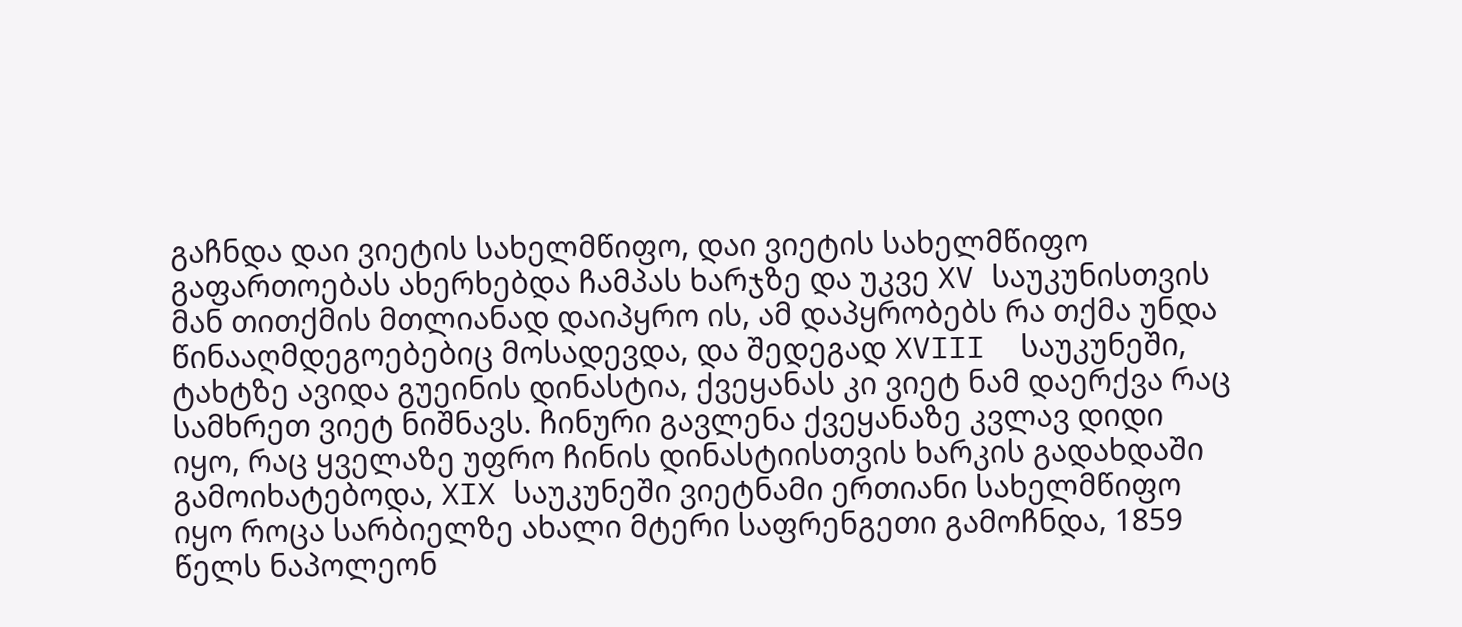გაჩნდა დაი ვიეტის სახელმწიფო, დაი ვიეტის სახელმწიფო გაფართოებას ახერხებდა ჩამპას ხარჯზე და უკვე XV საუკუნისთვის მან თითქმის მთლიანად დაიპყრო ის, ამ დაპყრობებს რა თქმა უნდა წინააღმდეგოებებიც მოსადევდა, და შედეგად XVIII  საუკუნეში, ტახტზე ავიდა გუეინის დინასტია, ქვეყანას კი ვიეტ ნამ დაერქვა რაც სამხრეთ ვიეტ ნიშნავს. ჩინური გავლენა ქვეყანაზე კვლავ დიდი იყო, რაც ყველაზე უფრო ჩინის დინასტიისთვის ხარკის გადახდაში გამოიხატებოდა, XIX საუკუნეში ვიეტნამი ერთიანი სახელმწიფო იყო როცა სარბიელზე ახალი მტერი საფრენგეთი გამოჩნდა, 1859 წელს ნაპოლეონ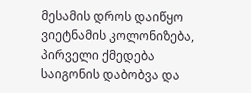მესამის დროს დაიწყო ვიეტნამის კოლონიზება, პირველი ქმედება საიგონის დაბობვა და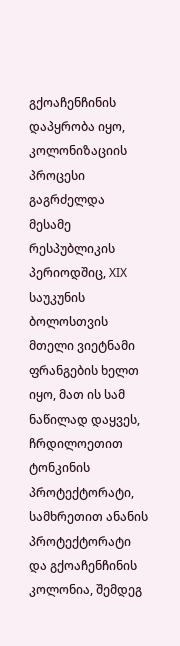გქოაჩენჩინის დაპყრობა იყო, კოლონიზაციის პროცესი გაგრძელდა მესამე რესპუბლიკის პერიოდშიც, XIX საუკუნის ბოლოსთვის მთელი ვიეტნამი ფრანგების ხელთ იყო, მათ ის სამ ნაწილად დაყვეს, ჩრდილოეთით ტონკინის პროტექტორატი, სამხრეთით ანანის პროტექტორატი და გქოაჩენჩინის კოლონია, შემდეგ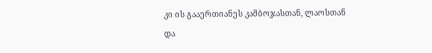კი ის გააერთიანეს კამბოჯასთან, ლაოსთან და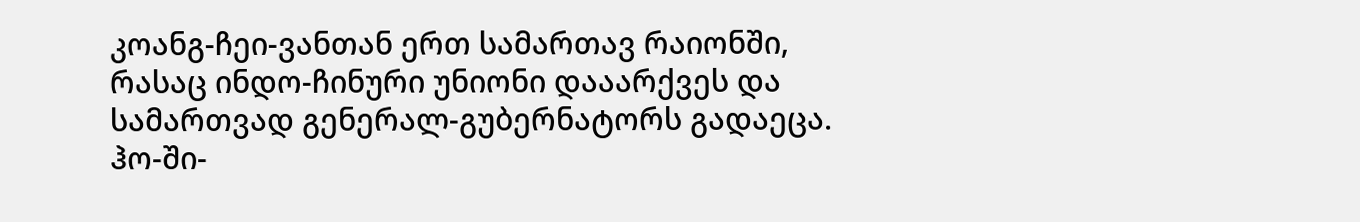კოანგ-ჩეი-ვანთან ერთ სამართავ რაიონში, რასაც ინდო-ჩინური უნიონი დააარქვეს და სამართვად გენერალ-გუბერნატორს გადაეცა.
ჰო-ში-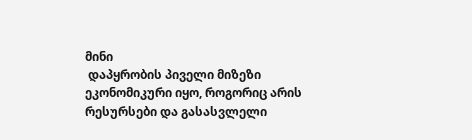მინი
 დაპყრობის პიველი მიზეზი ეკონომიკური იყო, როგორიც არის რესურსები და გასასვლელი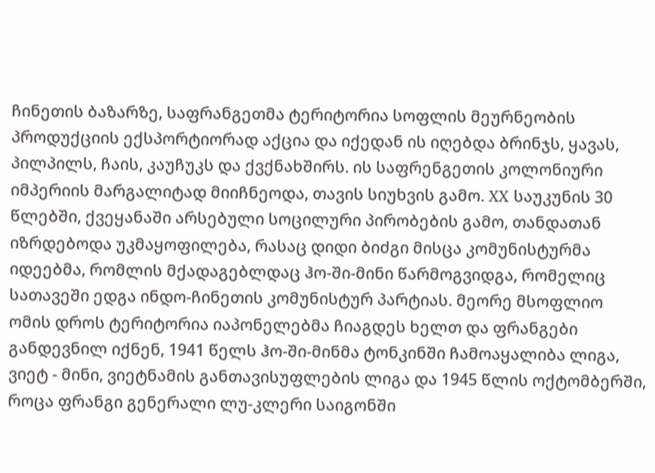ჩინეთის ბაზარზე, საფრანგეთმა ტერიტორია სოფლის მეურნეობის პროდუქციის ექსპორტიორად აქცია და იქედან ის იღებდა ბრინჯს, ყავას, პილპილს, ჩაის, კაუჩუკს და ქვქნახშირს. ის საფრენგეთის კოლონიური იმპერიის მარგალიტად მიიჩნეოდა, თავის სიუხვის გამო. XX საუკუნის 30 წლებში, ქვეყანაში არსებული სოცილური პირობების გამო, თანდათან იზრდებოდა უკმაყოფილება, რასაც დიდი ბიძგი მისცა კომუნისტურმა იდეებმა, რომლის მქადაგებლდაც ჰო-ში-მინი წარმოგვიდგა, რომელიც სათავეში ედგა ინდო-ჩინეთის კომუნისტურ პარტიას. მეორე მსოფლიო ომის დროს ტერიტორია იაპონელებმა ჩიაგდეს ხელთ და ფრანგები განდევნილ იქნენ, 1941 წელს ჰო-ში-მინმა ტონკინში ჩამოაყალიბა ლიგა, ვიეტ - მინი, ვიეტნამის განთავისუფლების ლიგა და 1945 წლის ოქტომბერში, როცა ფრანგი გენერალი ლუ-კლერი საიგონში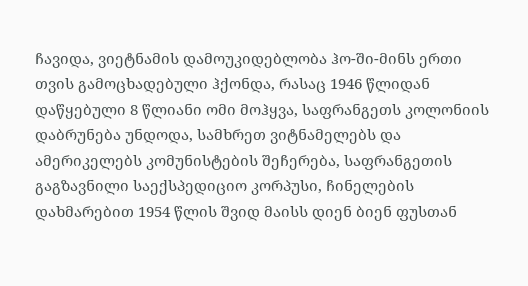ჩავიდა, ვიეტნამის დამოუკიდებლობა ჰო-ში-მინს ერთი თვის გამოცხადებული ჰქონდა, რასაც 1946 წლიდან დაწყებული 8 წლიანი ომი მოჰყვა, საფრანგეთს კოლონიის დაბრუნება უნდოდა, სამხრეთ ვიტნამელებს და ამერიკელებს კომუნისტების შეჩერება, საფრანგეთის გაგზავნილი საექსპედიციო კორპუსი, ჩინელების დახმარებით 1954 წლის შვიდ მაისს დიენ ბიენ ფუსთან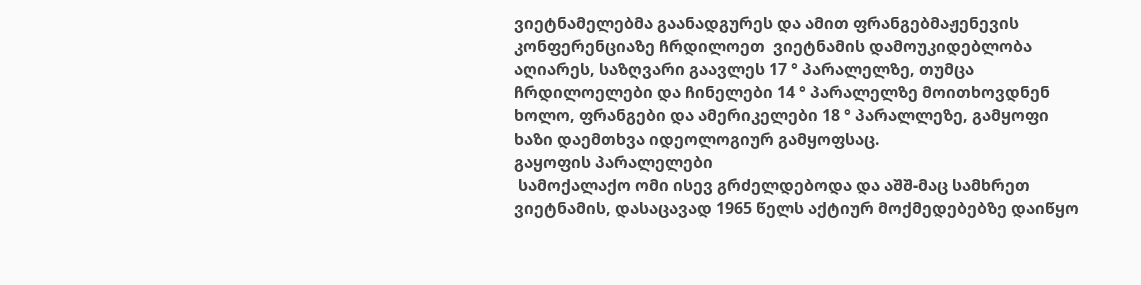ვიეტნამელებმა გაანადგურეს და ამით ფრანგებმაჟენევის კონფერენციაზე ჩრდილოეთ  ვიეტნამის დამოუკიდებლობა აღიარეს, საზღვარი გაავლეს 17 ° პარალელზე, თუმცა ჩრდილოელები და ჩინელები 14 ° პარალელზე მოითხოვდნენ ხოლო, ფრანგები და ამერიკელები 18 ° პარალლეზე, გამყოფი ხაზი დაემთხვა იდეოლოგიურ გამყოფსაც.
გაყოფის პარალელები
 სამოქალაქო ომი ისევ გრძელდებოდა და აშშ-მაც სამხრეთ ვიეტნამის, დასაცავად 1965 წელს აქტიურ მოქმედებებზე დაიწყო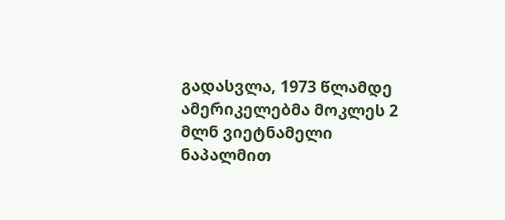გადასვლა, 1973 წლამდე ამერიკელებმა მოკლეს 2 მლნ ვიეტნამელი ნაპალმით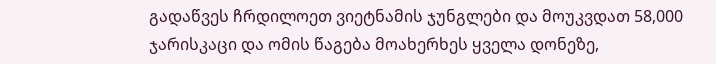გადაწვეს ჩრდილოეთ ვიეტნამის ჯუნგლები და მოუკვდათ 58,000 ჯარისკაცი და ომის წაგება მოახერხეს ყველა დონეზე,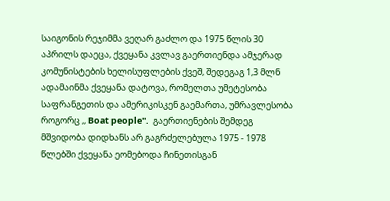საიგონის რეჯიმმა ვეღარ გაძლო და 1975 წლის 30 აპრილს დაეცა, ქვეყანა კვლავ გაერთიენდა ამჯერად კომუნისტების ხელისუფლების ქვეშ, შედეგაგ 1,3 მლნ ადამაინმა ქვეყანა დატოვა, რომელთა უმეტესობა საფრანგეთის და ამერიკისკენ გაემართა, უმრავლესობა როგორც ,, Boat people''.  გაერთიენების შემდეგ მშვიდობა დიდხანს არ გაგრძელებულა 1975 - 1978 წლებში ქვეყანა ეომებოდა ჩინეთისგან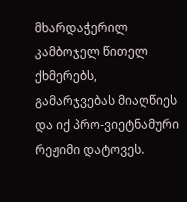მხარდაჭერილ კამბოჯელ წითელ ქხმერებს, გამარჯვებას მიაღწიეს და იქ პრო-ვიეტნამური რეჟიმი დატოვეს.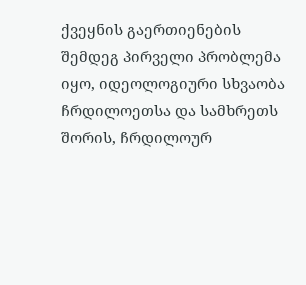ქვეყნის გაერთიენების შემდეგ პირველი პრობლემა იყო, იდეოლოგიური სხვაობა ჩრდილოეთსა და სამხრეთს შორის, ჩრდილოურ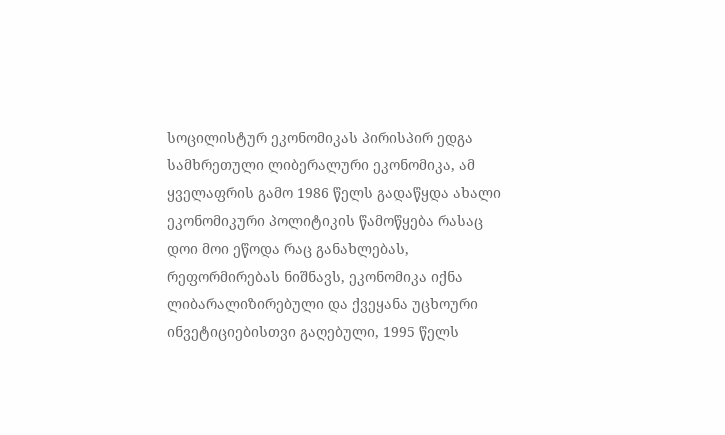სოცილისტურ ეკონომიკას პირისპირ ედგა სამხრეთული ლიბერალური ეკონომიკა, ამ ყველაფრის გამო 1986 წელს გადაწყდა ახალი ეკონომიკური პოლიტიკის წამოწყება რასაც დოი მოი ეწოდა რაც განახლებას, რეფორმირებას ნიშნავს, ეკონომიკა იქნა ლიბარალიზირებული და ქვეყანა უცხოური ინვეტიციებისთვი გაღებული, 1995 წელს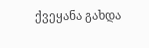ქვეყანა გახდა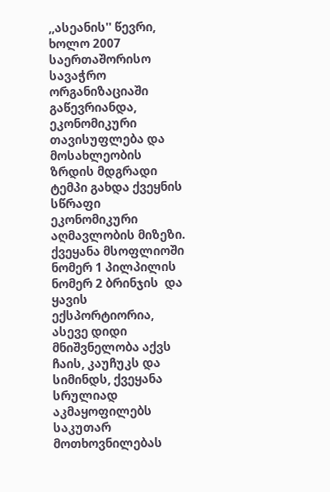,,ასეანის'' წევრი, ხოლო 2007 საერთაშორისო სავაჭრო ორგანიზაციაში გაწევრიანდა, ეკონომიკური თავისუფლება და მოსახლეობის ზრდის მდგრადი ტემპი გახდა ქვეყნის სწრაფი ეკონომიკური აღმავლობის მიზეზი. ქვეყანა მსოფლიოში ნომერ 1 პილპილის ნომერ 2 ბრინჯის  და ყავის ექსპორტიორია, ასევე დიდი მნიშვნელობა აქვს ჩაის, კაუჩუკს და სიმინდს, ქვეყანა სრულიად აკმაყოფილებს საკუთარ მოთხოვნილებას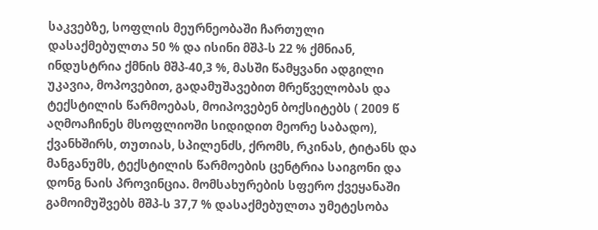საკვებზე, სოფლის მეურნეობაში ჩართული დასაქმებულთა 50 % და ისინი მშპ-ს 22 % ქმნიან, ინდუსტრია ქმნის მშპ-40,3 %, მასში წამყვანი ადგილი უკავია, მოპოვებით, გადამუშავებით მრეწველობას და ტექსტილის წარმოებას, მოიპოვებენ ბოქსიტებს ( 2009 წ აღმოაჩინეს მსოფლიოში სიდიდით მეორე საბადო), ქვანხშირს, თუთიას, სპილენძს, ქრომს, რკინას, ტიტანს და მანგანუმს, ტექსტილის წარმოების ცენტრია საიგონი და დონგ ნაის პროვინცია. მომსახურების სფერო ქვეყანაში გამოიმუშვებს მშპ-ს 37,7 % დასაქმებულთა უმეტესობა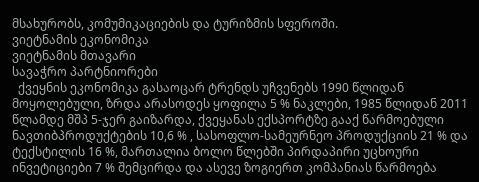მსახურობს, კომუმიკაციების და ტურიზმის სფეროში.
ვიეტნამის ეკონომიკა
ვიეტნამის მთავარი
სავაჭრო პარტნიორები
  ქვეყნის ეკონომიკა გასაოცარ ტრენდს უჩვენებს 1990 წლიდან მოყოლებული, ზრდა არასოდეს ყოფილა 5 % ნაკლები, 1985 წლიდან 2011 წლამდე მშპ 5-ჯერ გაიზარდა, ქვეყანას ექსპორტზე გააქ წარმოებული ნავთიბპროდუქტების 10,6 % , სასოფლო-სამეურნეო პროდუქციის 21 % და ტექსტილის 16 %, მართალია ბოლო წლებში პირდაპირი უცხოური ინვეტიციები 7 % შემცირდა და ასევე ზოგიერთ კომპანიას წარმოება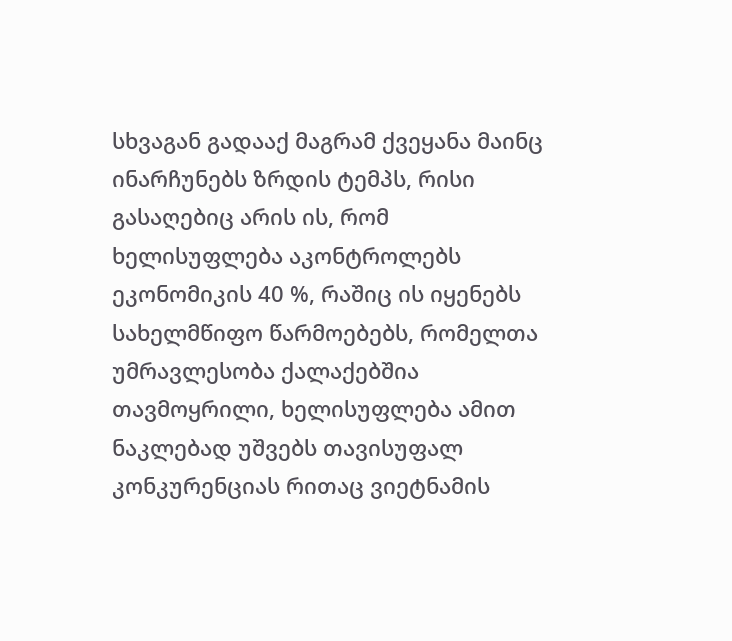სხვაგან გადააქ მაგრამ ქვეყანა მაინც ინარჩუნებს ზრდის ტემპს, რისი გასაღებიც არის ის, რომ ხელისუფლება აკონტროლებს ეკონომიკის 40 %, რაშიც ის იყენებს სახელმწიფო წარმოებებს, რომელთა უმრავლესობა ქალაქებშია თავმოყრილი, ხელისუფლება ამით ნაკლებად უშვებს თავისუფალ კონკურენციას რითაც ვიეტნამის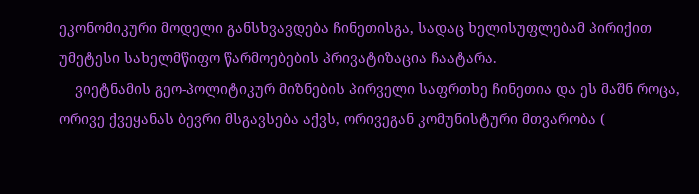ეკონომიკური მოდელი განსხვავდება ჩინეთისგა, სადაც ხელისუფლებამ პირიქით უმეტესი სახელმწიფო წარმოებების პრივატიზაცია ჩაატარა.
    ვიეტნამის გეო-პოლიტიკურ მიზნების პირველი საფრთხე ჩინეთია და ეს მაშნ როცა, ორივე ქვეყანას ბევრი მსგავსება აქვს, ორივეგან კომუნისტური მთვარობა (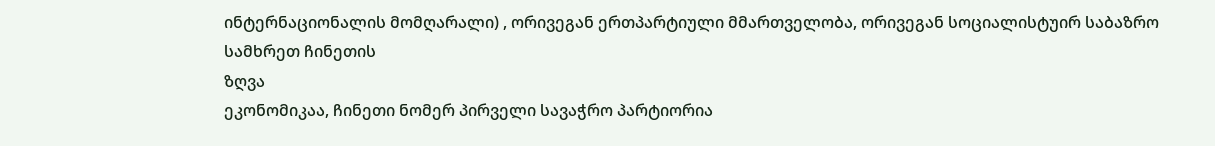ინტერნაციონალის მომღარალი) , ორივეგან ერთპარტიული მმართველობა, ორივეგან სოციალისტუირ საბაზრო
სამხრეთ ჩინეთის
ზღვა
ეკონომიკაა, ჩინეთი ნომერ პირველი სავაჭრო პარტიორია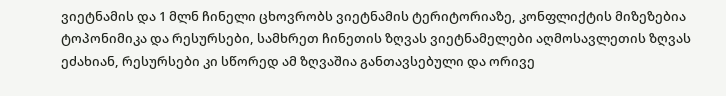ვიეტნამის და 1 მლნ ჩინელი ცხოვრობს ვიეტნამის ტერიტორიაზე, კონფლიქტის მიზეზებია ტოპონიმიკა და რესურსები, სამხრეთ ჩინეთის ზღვას ვიეტნამელები აღმოსავლეთის ზღვას ეძახიან, რესურსები კი სწორედ ამ ზღვაშია განთავსებული და ორივე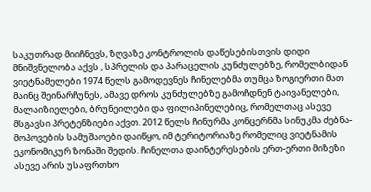საკუთრად მიიჩნევს, ზღვაზე კონტროლის დაწესებისთვის დიდი მნიშვნელობა აქვს , სპრელის და პარაცელის კუნძულებზე, რომელბიდან ვიეტნამელები 1974 წელს გამოდევნეს ჩინელებმა თუმცა ზოგიერთი მათ მაინც შეინარჩუნეს, ამავე დროს კუნძულებზე გამოჩდნენ ტაივანელები, მალაიზიელები, ბრუნეილები და ფილიპინელებიც, რომელთაც ასევე მსგავსი პრეტენზიები აქვთ. 2012 წელს ჩინურმა კონცერნმა სინუკმა ძებნა-მოპოვების სამუშაოები დაიწყო, იმ ტერიტორიაზე რომელიც ვიეტნამის ეკონომიკურ ზონაში შედის. ჩინელთა დაინტერესების ერთ-ერთი მიზეზი ასევე არის უსაფრთხო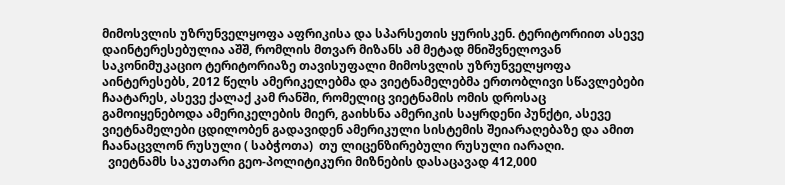მიმოსვლის უზრუნველყოფა აფრიკისა და სპარსეთის ყურისკენ. ტერიტორიით ასევე დაინტერესებულია აშშ, რომლის მთვარ მიზანს ამ მეტად მნიშვნელოვან საკონიმუკაციო ტერიტორიაზე თავისუფალი მიმოსვლის უზრუნველყოფა აინტერესებს, 2012 წელს ამერიკელებმა და ვიეტნამელებმა ერთობლივი სწავლებები ჩაატარეს, ასევე ქალაქ კამ რანში, რომელიც ვიეტნამის ომის დროსაც გამოიყენებოდა ამერიკელების მიერ, გაიხსნა ამერიკის საყრდენი პუნქტი, ასევე ვიეტნამელები ცდილობენ გადავიდენ ამერიკული სისტემის შეიარაღებაზე და ამით ჩაანაცვლონ რუსული ( საბჭოთა)  თუ ლიცენზირებული რუსული იარაღი.
  ვიეტნამს საკუთარი გეო-პოლიტიკური მიზნების დასაცავად 412,000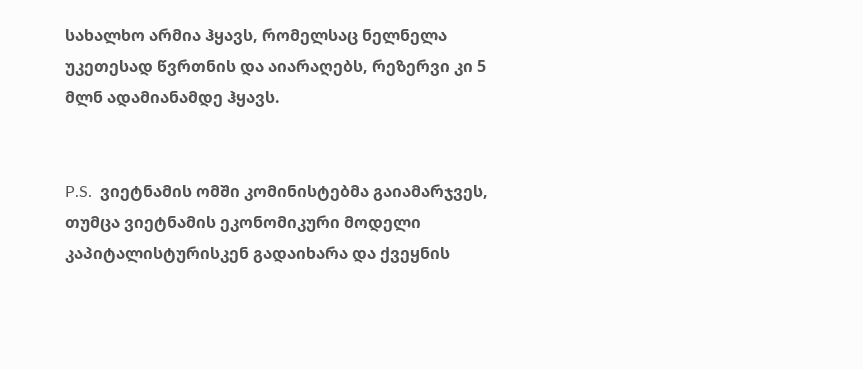სახალხო არმია ჰყავს, რომელსაც ნელნელა უკეთესად წვრთნის და აიარაღებს, რეზერვი კი 5 მლნ ადამიანამდე ჰყავს.


P.S.  ვიეტნამის ომში კომინისტებმა გაიამარჯვეს, თუმცა ვიეტნამის ეკონომიკური მოდელი კაპიტალისტურისკენ გადაიხარა და ქვეყნის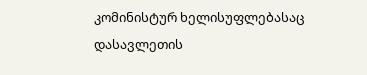კომინისტურ ხელისუფლებასაც დასავლეთის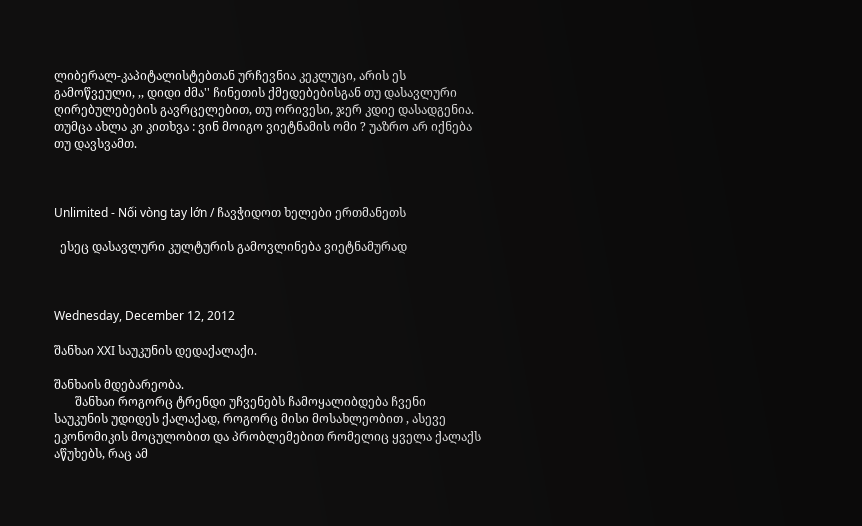ლიბერალ-კაპიტალისტებთან ურჩევნია კეკლუცი, არის ეს გამოწვეული, ,, დიდი ძმა'' ჩინეთის ქმედებებისგან თუ დასავლური ღირებულებების გავრცელებით, თუ ორივესი, ჯერ კდიე დასადგენია. თუმცა ახლა კი კითხვა : ვინ მოიგო ვიეტნამის ომი ? უაზრო არ იქნება თუ დავსვამთ.



Unlimited - Nối vòng tay lớn / ჩავჭიდოთ ხელები ერთმანეთს

  ესეც დასავლური კულტურის გამოვლინება ვიეტნამურად



Wednesday, December 12, 2012

შანხაი XXI საუკუნის დედაქალაქი.

შანხაის მდებარეობა.
       შანხაი როგორც ტრენდი უჩვენებს ჩამოყალიბდება ჩვენი საუკუნის უდიდეს ქალაქად, როგორც მისი მოსახლეობით , ასევე ეკონომიკის მოცულობით და პრობლემებით რომელიც ყველა ქალაქს აწუხებს, რაც ამ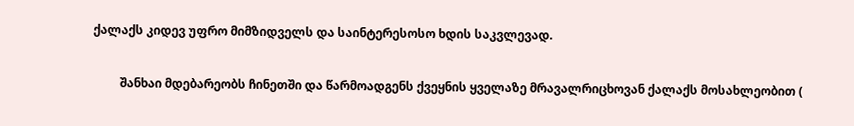ქალაქს კიდევ უფრო მიმზიდველს და საინტერესოსო ხდის საკვლევად.

         შანხაი მდებარეობს ჩინეთში და წარმოადგენს ქვეყნის ყველაზე მრავალრიცხოვან ქალაქს მოსახლეობით (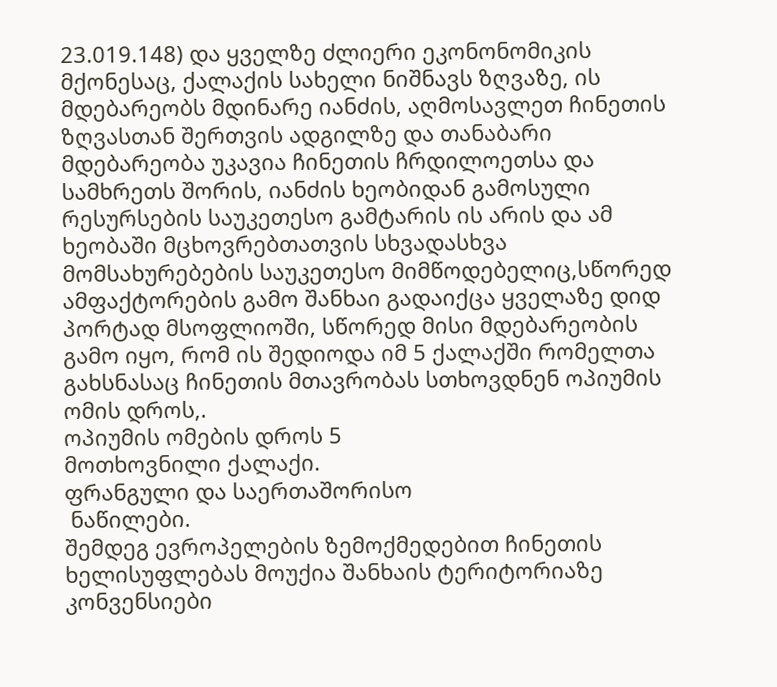23.019.148) და ყველზე ძლიერი ეკონონომიკის მქონესაც, ქალაქის სახელი ნიშნავს ზღვაზე, ის მდებარეობს მდინარე იანძის, აღმოსავლეთ ჩინეთის ზღვასთან შერთვის ადგილზე და თანაბარი მდებარეობა უკავია ჩინეთის ჩრდილოეთსა და სამხრეთს შორის, იანძის ხეობიდან გამოსული რესურსების საუკეთესო გამტარის ის არის და ამ ხეობაში მცხოვრებთათვის სხვადასხვა მომსახურებების საუკეთესო მიმწოდებელიც,სწორედ  ამფაქტორების გამო შანხაი გადაიქცა ყველაზე დიდ პორტად მსოფლიოში, სწორედ მისი მდებარეობის გამო იყო, რომ ის შედიოდა იმ 5 ქალაქში რომელთა გახსნასაც ჩინეთის მთავრობას სთხოვდნენ ოპიუმის ომის დროს,.
ოპიუმის ომების დროს 5
მოთხოვნილი ქალაქი.
ფრანგული და საერთაშორისო
 ნაწილები.
შემდეგ ევროპელების ზემოქმედებით ჩინეთის ხელისუფლებას მოუქია შანხაის ტერიტორიაზე კონვენსიები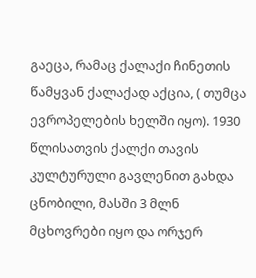გაეცა, რამაც ქალაქი ჩინეთის წამყვან ქალაქად აქცია, ( თუმცა ევროპელების ხელში იყო). 1930 წლისათვის ქალქი თავის კულტურული გავლენით გახდა ცნობილი, მასში 3 მლნ მცხოვრები იყო და ორჯერ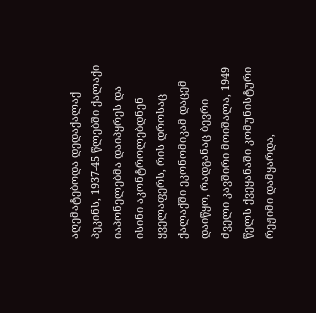აღემატებოდა დედაქალაქ პეკინს, 1937-45 წლებში ქალაქი იაპონელებმა დაიპყრეს და ისინი აკონტროლებდნენ ყველაფერს, რის დროსაც ქალაქში ეკონომიკამ დაცემ დაიწყო, რადგანაც ბევრი ძველი კავშირი მოიშალა, 1949 წელს ქვეყანაში კომუნისტური რეჟიმი დამყარდა,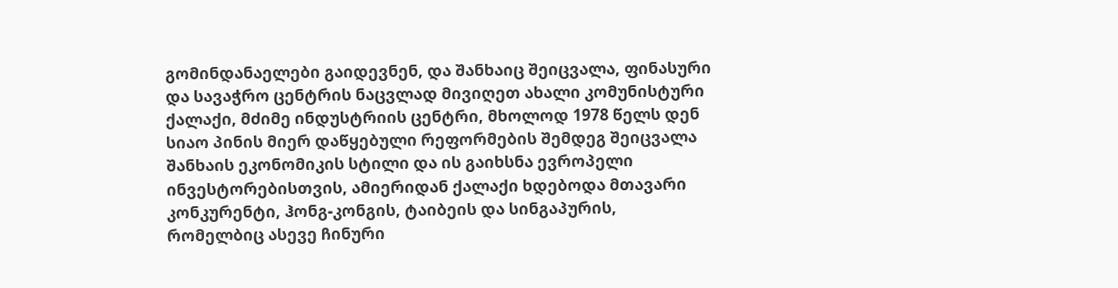გომინდანაელები გაიდევნენ, და შანხაიც შეიცვალა, ფინასური და სავაჭრო ცენტრის ნაცვლად მივიღეთ ახალი კომუნისტური ქალაქი, მძიმე ინდუსტრიის ცენტრი, მხოლოდ 1978 წელს დენ სიაო პინის მიერ დაწყებული რეფორმების შემდეგ შეიცვალა შანხაის ეკონომიკის სტილი და ის გაიხსნა ევროპელი ინვესტორებისთვის, ამიერიდან ქალაქი ხდებოდა მთავარი კონკურენტი, ჰონგ-კონგის, ტაიბეის და სინგაპურის, რომელბიც ასევე ჩინური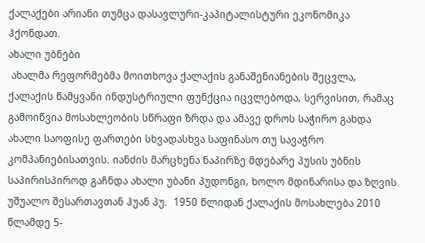ქალაქები არიანი თუმცა დასავლური-კაპიტალისტური ეკონომიკა ჰქონდათ.
ახალი უბნები
 ახალმა რეფორმებმა მოითხოვა ქალაქის განაშენიანების შეცვლა, ქალაქის წამყვანი ინდუსტრიული ფუნქცია იცვლებოდა, სერვისით, რამაც გამოიწვია მოსახლეობის სწრაფი ზრდა და ამავე დროს საჭირო გახდა ახალი საოფისე ფართები სხვადასხვა საფინასო თუ სავაჭრო კომპანიებისათვის. იანძის მარცხენა ნაპირზე მდებარე პუსის უბნის საპირისპიროდ გაჩნდა ახალი უბანი პუდონგი, ხოლო მდინარისა და ზღვის უშუალო შესართავთან ჰუან პუ.  1950 წლიდან ქალაქის მოსახლება 2010 წლამდე 5-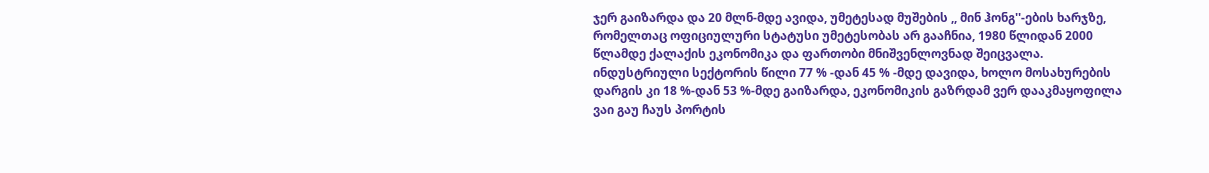ჯერ გაიზარდა და 20 მლნ-მდე ავიდა, უმეტესად მუშების ,, მინ ჰონგ''-ების ხარჯზე, რომელთაც ოფიციულური სტატუსი უმეტესობას არ გააჩნია, 1980 წლიდან 2000 წლამდე ქალაქის ეკონომიკა და ფართობი მნიშვენლოვნად შეიცვალა. ინდუსტრიული სექტორის წილი 77 % -დან 45 % -მდე დავიდა, ხოლო მოსახურების დარგის კი 18 %-დან 53 %-მდე გაიზარდა, ეკონომიკის გაზრდამ ვერ დააკმაყოფილა ვაი გაუ ჩაუს პორტის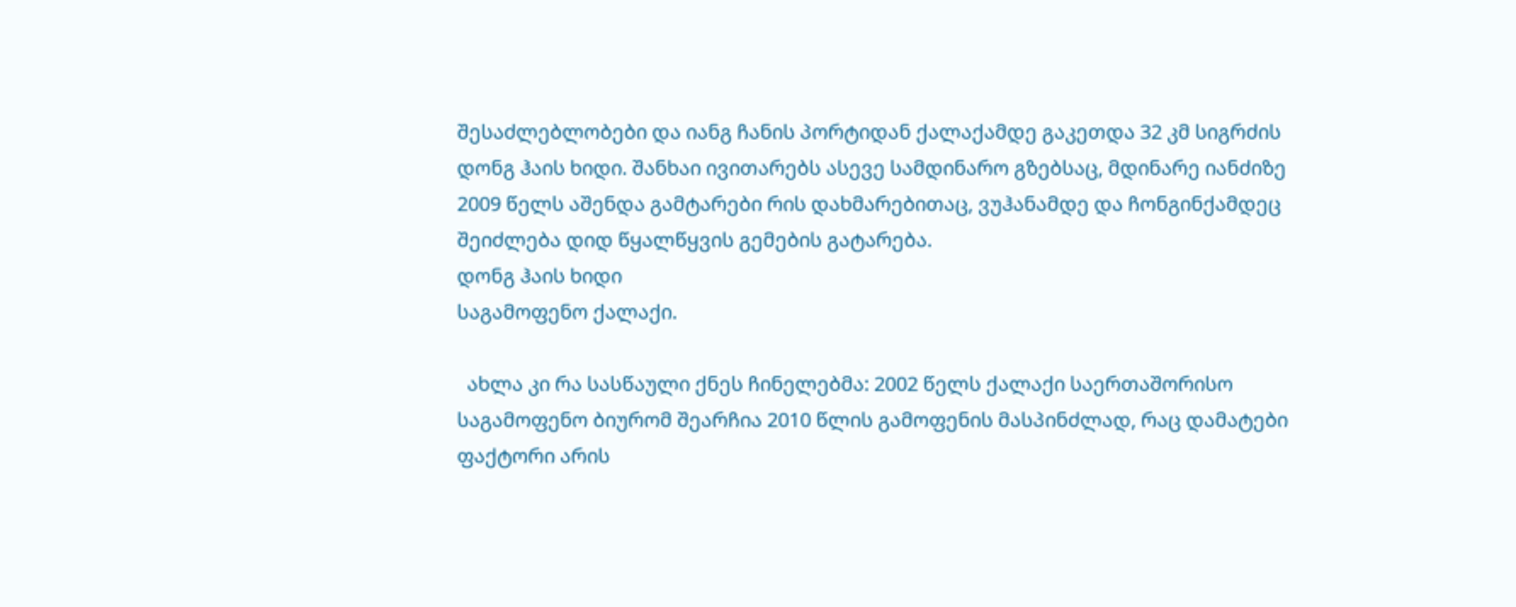შესაძლებლობები და იანგ ჩანის პორტიდან ქალაქამდე გაკეთდა 32 კმ სიგრძის დონგ ჰაის ხიდი. შანხაი ივითარებს ასევე სამდინარო გზებსაც, მდინარე იანძიზე 2009 წელს აშენდა გამტარები რის დახმარებითაც, ვუჰანამდე და ჩონგინქამდეც შეიძლება დიდ წყალწყვის გემების გატარება.
დონგ ჰაის ხიდი
საგამოფენო ქალაქი.

  ახლა კი რა სასწაული ქნეს ჩინელებმა: 2002 წელს ქალაქი საერთაშორისო საგამოფენო ბიურომ შეარჩია 2010 წლის გამოფენის მასპინძლად, რაც დამატები ფაქტორი არის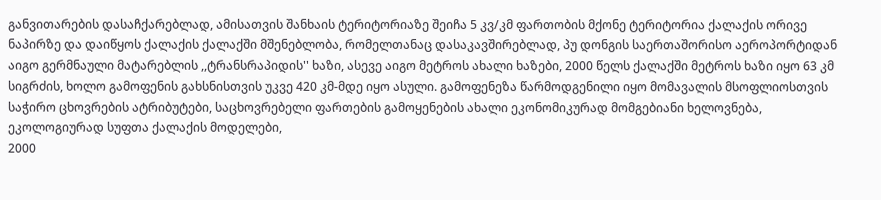განვითარების დასაჩქარებლად, ამისათვის შანხაის ტერიტორიაზე შეიჩა 5 კვ/კმ ფართობის მქონე ტერიტორია ქალაქის ორივე ნაპირზე და დაიწყოს ქალაქის ქალაქში მშენებლობა, რომელთანაც დასაკავშირებლად, პუ დონგის საერთაშორისო აეროპორტიდან აიგო გერმნაული მატარებლის ,,ტრანსრაპიდის'' ხაზი, ასევე აიგო მეტროს ახალი ხაზები, 2000 წელს ქალაქში მეტროს ხაზი იყო 63 კმ სიგრძის, ხოლო გამოფენის გახსნისთვის უკვე 420 კმ-მდე იყო ასული. გამოფენეზა წარმოდგენილი იყო მომავალის მსოფლიოსთვის საჭირო ცხოვრების ატრიბუტები, საცხოვრებელი ფართების გამოყენების ახალი ეკონომიკურად მომგებიანი ხელოვნება, ეკოლოგიურად სუფთა ქალაქის მოდელები,
2000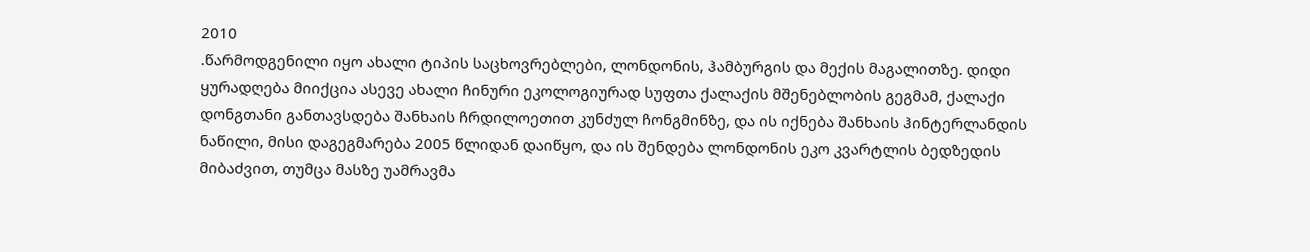2010
.წარმოდგენილი იყო ახალი ტიპის საცხოვრებლები, ლონდონის, ჰამბურგის და მექის მაგალითზე. დიდი ყურადღება მიიქცია ასევე ახალი ჩინური ეკოლოგიურად სუფთა ქალაქის მშენებლობის გეგმამ, ქალაქი დონგთანი განთავსდება შანხაის ჩრდილოეთით კუნძულ ჩონგმინზე, და ის იქნება შანხაის ჰინტერლანდის ნაწილი, მისი დაგეგმარება 2005 წლიდან დაიწყო, და ის შენდება ლონდონის ეკო კვარტლის ბედზედის მიბაძვით, თუმცა მასზე უამრავმა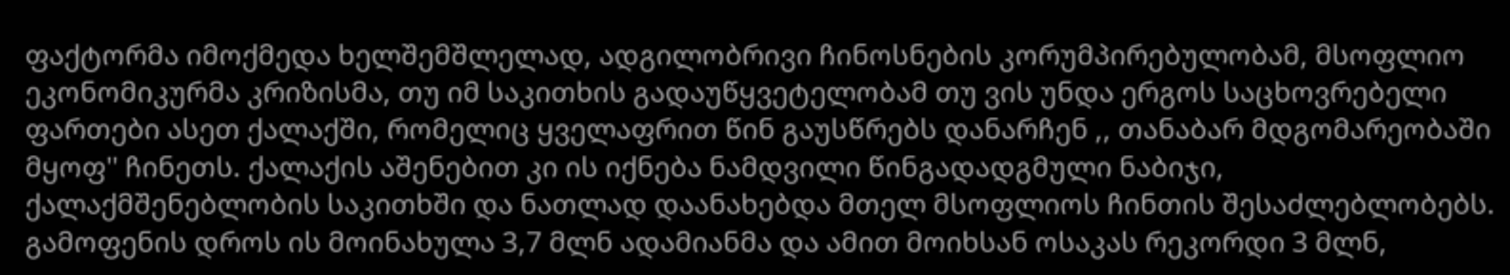ფაქტორმა იმოქმედა ხელშემშლელად, ადგილობრივი ჩინოსნების კორუმპირებულობამ, მსოფლიო ეკონომიკურმა კრიზისმა, თუ იმ საკითხის გადაუწყვეტელობამ თუ ვის უნდა ერგოს საცხოვრებელი ფართები ასეთ ქალაქში, რომელიც ყველაფრით წინ გაუსწრებს დანარჩენ ,, თანაბარ მდგომარეობაში მყოფ'' ჩინეთს. ქალაქის აშენებით კი ის იქნება ნამდვილი წინგადადგმული ნაბიჯი, ქალაქმშენებლობის საკითხში და ნათლად დაანახებდა მთელ მსოფლიოს ჩინთის შესაძლებლობებს. გამოფენის დროს ის მოინახულა 3,7 მლნ ადამიანმა და ამით მოიხსან ოსაკას რეკორდი 3 მლნ,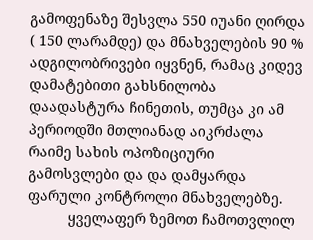გამოფენაზე შესვლა 550 იუანი ღირდა ( 150 ლარამდე) და მნახველების 90 % ადგილობრივები იყვნენ, რამაც კიდევ დამატებითი გახსნილობა დაადასტურა ჩინეთის, თუმცა კი ამ პერიოდში მთლიანად აიკრძალა რაიმე სახის ოპოზიციური გამოსვლები და და დამყარდა ფარული კონტროლი მნახველებზე.
          ყველაფერ ზემოთ ჩამოთვლილ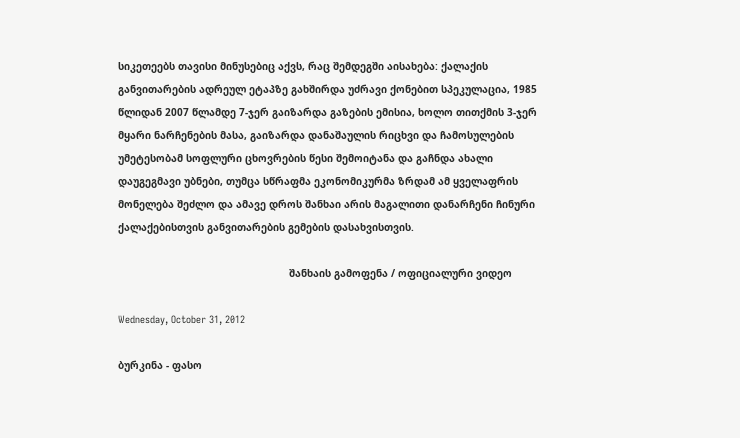სიკეთეებს თავისი მინუსებიც აქვს, რაც შემდეგში აისახება: ქალაქის განვითარების ადრეულ ეტაპზე გახშირდა უძრავი ქონებით სპეკულაცია, 1985 წლიდან 2007 წლამდე 7-ჯერ გაიზარდა გაზების ემისია, ხოლო თითქმის 3-ჯერ მყარი ნარჩენების მასა, გაიზარდა დანაშაულის რიცხვი და ჩამოსულების უმეტესობამ სოფლური ცხოვრების წესი შემოიტანა და გაჩნდა ახალი დაუგეგმავი უბნები, თუმცა სწრაფმა ეკონომიკურმა ზრდამ ამ ყველაფრის მონელება შეძლო და ამავე დროს შანხაი არის მაგალითი დანარჩენი ჩინური ქალაქებისთვის განვითარების გემების დასახვისთვის.

                                                         შანხაის გამოფენა / ოფიციალური ვიდეო

Wednesday, October 31, 2012

ბურკინა - ფასო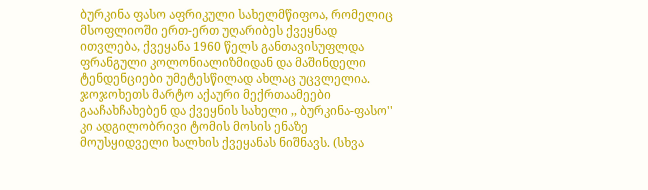ბურკინა ფასო აფრიკული სახელმწიფოა, რომელიც მსოფლიოში ერთ-ერთ უღარიბეს ქვეყნად ითვლება, ქვეყანა 1960 წელს განთავისუფლდა ფრანგული კოლონიალიზმიდან და მაშინდელი ტენდენციები უმეტესწილად ახლაც უცვლელია. ჯოჯოხეთს მარტო აქაური მექრთაამეები გააჩახჩახებენ და ქვეყნის სახელი ,, ბურკინა-ფასო'' კი ადგილობრივი ტომის მოსის ენაზე მოუსყიდველი ხალხის ქვეყანას ნიშნავს. (სხვა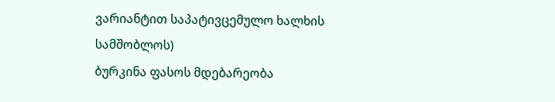ვარიანტით საპატივცემულო ხალხის სამშობლოს)
ბურკინა ფასოს მდებარეობა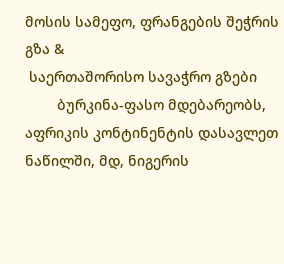მოსის სამეფო, ფრანგების შეჭრის გზა &
 საერთაშორისო სავაჭრო გზები
        ბურკინა-ფასო მდებარეობს, აფრიკის კონტინენტის დასავლეთ ნაწილში, მდ, ნიგერის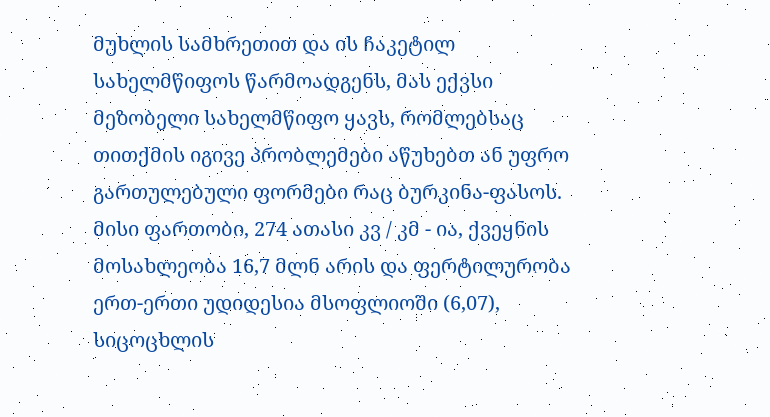მუხლის სამხრეთით და ის ჩაკეტილ სახელმწიფოს წარმოადგენს, მას ექვსი მეზობელი სახელმწიფო ყავს, რომლებსაც თითქმის იგივე პრობლემები აწუხებთ ან უფრო გართულებული ფორმები რაც ბურკინა-ფასოს. მისი ფართობი, 274 ათასი კვ / კმ - ია, ქვეყნის მოსახლეობა 16,7 მლნ არის და ფერტილურობა ერთ-ერთი უდიდესია მსოფლიოში (6,07), სიცოცხლის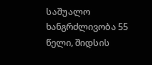საშუალო ხანგრძლივობა 55 წელი, შიდსის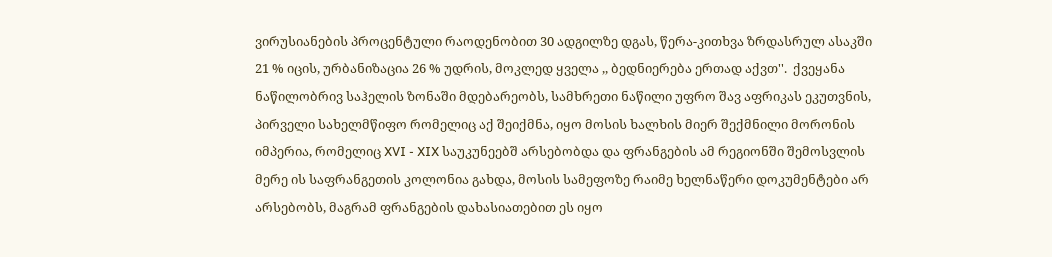ვირუსიანების პროცენტული რაოდენობით 30 ადგილზე დგას, წერა-კითხვა ზრდასრულ ასაკში 21 % იცის, ურბანიზაცია 26 % უდრის, მოკლედ ყველა ,, ბედნიერება ერთად აქვთ''.  ქვეყანა ნაწილობრივ საჰელის ზონაში მდებარეობს, სამხრეთი ნაწილი უფრო შავ აფრიკას ეკუთვნის, პირველი სახელმწიფო რომელიც აქ შეიქმნა, იყო მოსის ხალხის მიერ შექმნილი მორონის იმპერია, რომელიც XVI - XIX საუკუნეებშ არსებობდა და ფრანგების ამ რეგიონში შემოსვლის მერე ის საფრანგეთის კოლონია გახდა, მოსის სამეფოზე რაიმე ხელნაწერი დოკუმენტები არ არსებობს, მაგრამ ფრანგების დახასიათებით ეს იყო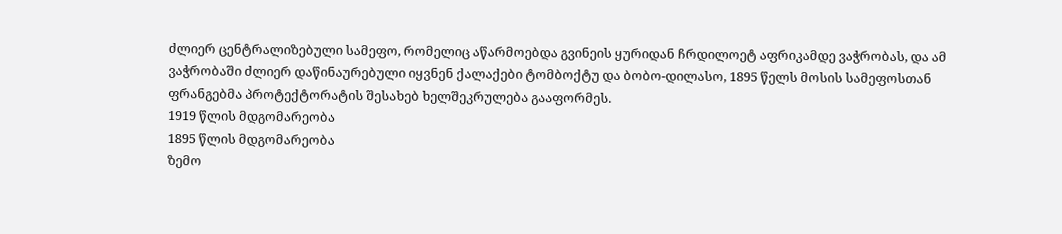ძლიერ ცენტრალიზებული სამეფო, რომელიც აწარმოებდა გვინეის ყურიდან ჩრდილოეტ აფრიკამდე ვაჭრობას, და ამ ვაჭრობაში ძლიერ დაწინაურებული იყვნენ ქალაქები ტომბოქტუ და ბობო-დილასო, 1895 წელს მოსის სამეფოსთან ფრანგებმა პროტექტორატის შესახებ ხელშეკრულება გააფორმეს.
1919 წლის მდგომარეობა
1895 წლის მდგომარეობა
ზემო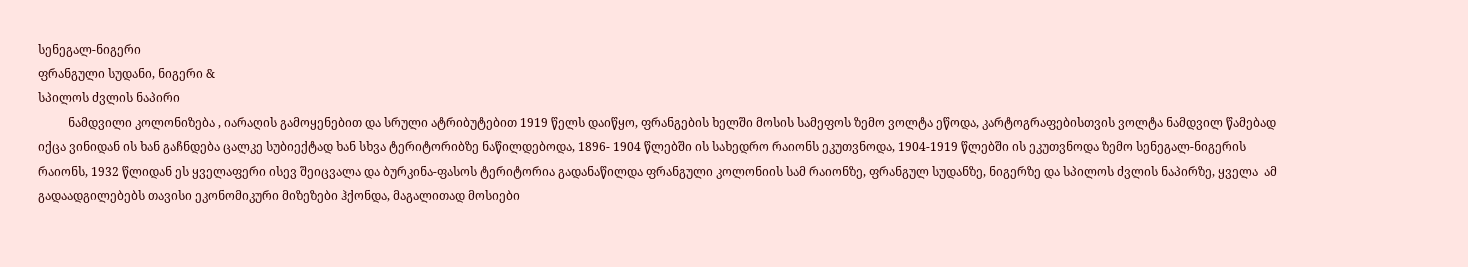სენეგალ-ნიგერი
ფრანგული სუდანი, ნიგერი &
სპილოს ძვლის ნაპირი
          ნამდვილი კოლონიზება , იარაღის გამოყენებით და სრული ატრიბუტებით 1919 წელს დაიწყო, ფრანგების ხელში მოსის სამეფოს ზემო ვოლტა ეწოდა, კარტოგრაფებისთვის ვოლტა ნამდვილ წამებად იქცა ვინიდან ის ხან გაჩნდება ცალკე სუბიექტად ხან სხვა ტერიტორიბზე ნაწილდებოდა, 1896- 1904 წლებში ის სახედრო რაიონს ეკუთვნოდა, 1904-1919 წლებში ის ეკუთვნოდა ზემო სენეგალ-ნიგერის რაიონს, 1932 წლიდან ეს ყველაფერი ისევ შეიცვალა და ბურკინა-ფასოს ტერიტორია გადანაწილდა ფრანგული კოლონიის სამ რაიონზე, ფრანგულ სუდანზე, ნიგერზე და სპილოს ძვლის ნაპირზე, ყველა  ამ გადაადგილებებს თავისი ეკონომიკური მიზეზები ჰქონდა, მაგალითად მოსიები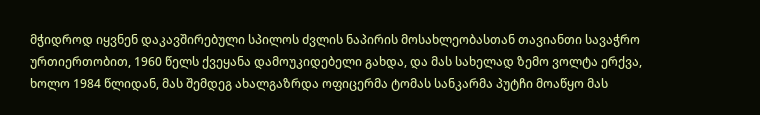მჭიდროდ იყვნენ დაკავშირებული სპილოს ძვლის ნაპირის მოსახლეობასთან თავიანთი სავაჭრო ურთიერთობით, 1960 წელს ქვეყანა დამოუკიდებელი გახდა, და მას სახელად ზემო ვოლტა ერქვა, ხოლო 1984 წლიდან, მას შემდეგ ახალგაზრდა ოფიცერმა ტომას სანკარმა პუტჩი მოაწყო მას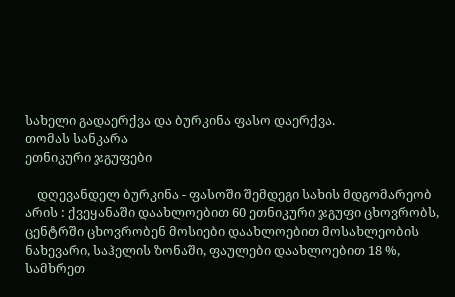სახელი გადაერქვა და ბურკინა ფასო დაერქვა.
თომას სანკარა
ეთნიკური ჯგუფები

    დღევანდელ ბურკინა - ფასოში შემდეგი სახის მდგომარეობ არის : ქვეყანაში დაახლოებით 60 ეთნიკური ჯგუფი ცხოვრობს, ცენტრში ცხოვრობენ მოსიები დაახლოებით მოსახლეობის ნახევარი, საჰელის ზონაში, ფაულები დაახლოებით 18 %, სამხრეთ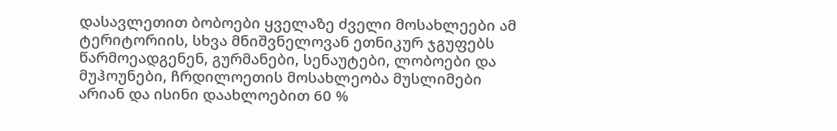დასავლეთით ბობოები ყველაზე ძველი მოსახლეები ამ ტერიტორიის, სხვა მნიშვნელოვან ეთნიკურ ჯგუფებს წარმოეადგენენ, გურმანები, სენაუტები, ლობოები და მუჰოუნები, ჩრდილოეთის მოსახლეობა მუსლიმები არიან და ისინი დაახლოებით 60 %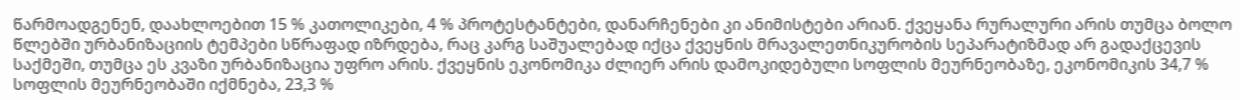წარმოადგენენ, დაახლოებით 15 % კათოლიკები, 4 % პროტესტანტები, დანარჩენები კი ანიმისტები არიან. ქვეყანა რურალური არის თუმცა ბოლო წლებში ურბანიზაციის ტემპები სწრაფად იზრდება, რაც კარგ საშუალებად იქცა ქვეყნის მრავალეთნიკურობის სეპარატიზმად არ გადაქცევის საქმეში, თუმცა ეს კვაზი ურბანიზაცია უფრო არის. ქვეყნის ეკონომიკა ძლიერ არის დამოკიდებული სოფლის მეურნეობაზე, ეკონომიკის 34,7 % სოფლის მეურნეობაში იქმნება, 23,3 %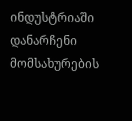ინდუსტრიაში დანარჩენი მომსახურების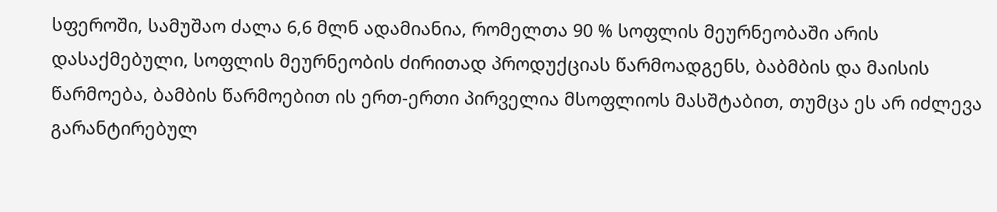სფეროში, სამუშაო ძალა 6,6 მლნ ადამიანია, რომელთა 90 % სოფლის მეურნეობაში არის დასაქმებული, სოფლის მეურნეობის ძირითად პროდუქციას წარმოადგენს, ბაბმბის და მაისის წარმოება, ბამბის წარმოებით ის ერთ-ერთი პირველია მსოფლიოს მასშტაბით, თუმცა ეს არ იძლევა გარანტირებულ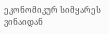ეკონომიკურ სიმყარეს ვინაიდან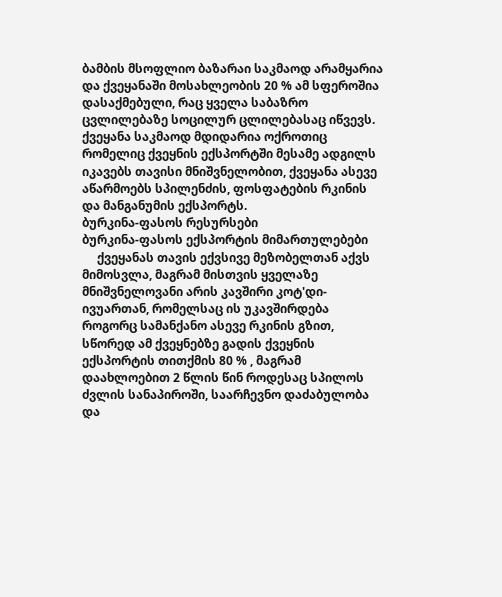ბამბის მსოფლიო ბაზარაი საკმაოდ არამყარია და ქვეყანაში მოსახლეობის 20 % ამ სფეროშია დასაქმებული, რაც ყველა საბაზრო ცვლილებაზე სოცილურ ცლილებასაც იწვევს. ქვეყანა საკმაოდ მდიდარია ოქროთიც რომელიც ქვეყნის ექსპორტში მესამე ადგილს იკავებს თავისი მნიშვნელობით, ქვეყანა ასევე აწარმოებს სპილენძის, ფოსფატების რკინის და მანგანუმის ექსპორტს.
ბურკინა-ფასოს რესურსები
ბურკინა-ფასოს ექსპორტის მიმართულებები
     ქვეყანას თავის ექვსივე მეზობელთან აქვს მიმოსვლა, მაგრამ მისთვის ყველაზე მნიშვნელოვანი არის კავშირი კოტ'დი-ივუართან, რომელსაც ის უკავშირდება როგორც სამანქანო ასევე რკინის გზით, სწორედ ამ ქვეყნებზე გადის ქვეყნის ექსპორტის თითქმის 80 % , მაგრამ დაახლოებით 2 წლის წინ როდესაც სპილოს ძვლის სანაპიროში, საარჩევნო დაძაბულობა და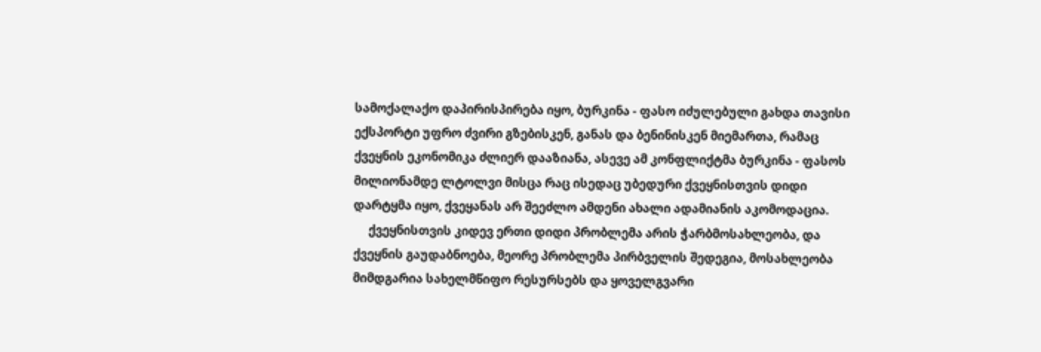სამოქალაქო დაპირისპირება იყო, ბურკინა - ფასო იძულებული გახდა თავისი ექსპორტი უფრო ძვირი გზებისკენ, განას და ბენინისკენ მიემართა, რამაც ქვეყნის ეკონომიკა ძლიერ დააზიანა, ასევე ამ კონფლიქტმა ბურკინა - ფასოს მილიონამდე ლტოლვი მისცა რაც ისედაც უბედური ქვეყნისთვის დიდი დარტყმა იყო, ქვეყანას არ შეეძლო ამდენი ახალი ადამიანის აკომოდაცია.
     ქვეყნისთვის კიდევ ერთი დიდი პრობლემა არის ჭარბმოსახლეობა, და ქვეყნის გაუდაბნოება, მეორე პრობლემა პირბველის შედეგია, მოსახლეობა მიმდგარია სახელმწიფო რესურსებს და ყოველგვარი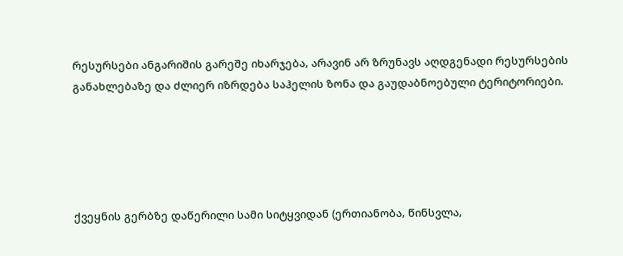რესურსები ანგარიშის გარეშე იხარჯება, არავინ არ ზრუნავს აღდგენადი რესურსების განახლებაზე და ძლიერ იზრდება საჰელის ზონა და გაუდაბნოებული ტერიტორიები.





ქვეყნის გერბზე დაწერილი სამი სიტყვიდან (ერთიანობა, წინსვლა,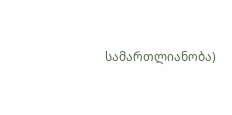სამართლიანობა)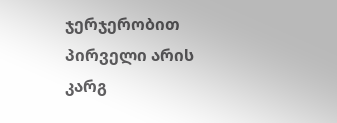ჯერჯერობით პირველი არის კარგ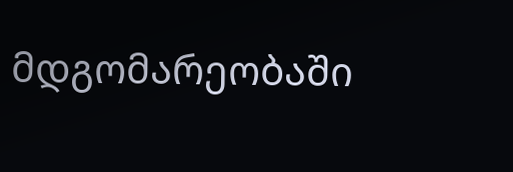მდგომარეობაში